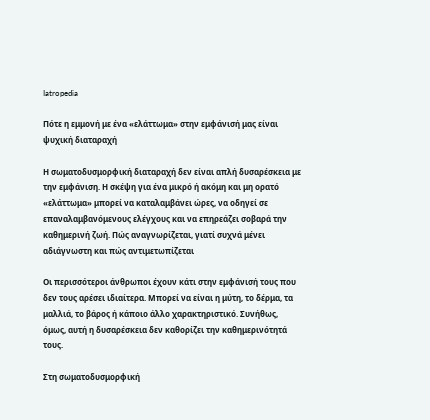Iatropedia

Πότε η εμμονή με ένα «ελάττωμα» στην εμφάνισή μας είναι ψυχική διαταραχή

Η σωματοδυσμορφική διαταραχή δεν είναι απλή δυσαρέσκεια με την εμφάνιση. Η σκέψη για ένα μικρό ή ακόμη και μη ορατό «ελάττωμα» μπορεί να καταλαμβάνει ώρες, να οδηγεί σε επαναλαμβανόμενους ελέγχους και να επηρεάζει σοβαρά την καθημερινή ζωή. Πώς αναγνωρίζεται, γιατί συχνά μένει αδιάγνωστη και πώς αντιμετωπίζεται

Οι περισσότεροι άνθρωποι έχουν κάτι στην εμφάνισή τους που δεν τους αρέσει ιδιαίτερα. Μπορεί να είναι η μύτη, το δέρμα, τα μαλλιά, το βάρος ή κάποιο άλλο χαρακτηριστικό. Συνήθως, όμως, αυτή η δυσαρέσκεια δεν καθορίζει την καθημερινότητά τους.

Στη σωματοδυσμορφική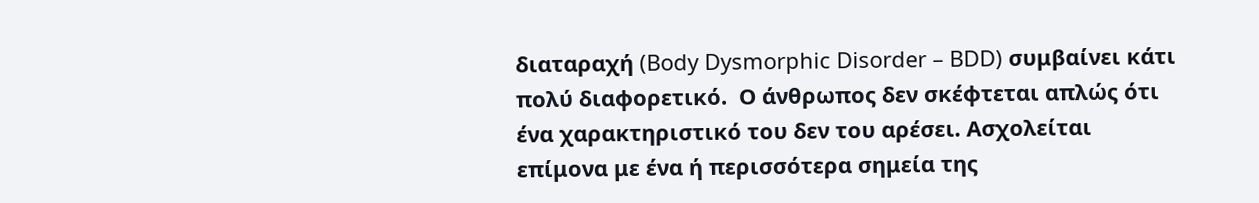διαταραχή (Body Dysmorphic Disorder – BDD) συμβαίνει κάτι πολύ διαφορετικό.  Ο άνθρωπος δεν σκέφτεται απλώς ότι ένα χαρακτηριστικό του δεν του αρέσει. Ασχολείται επίμονα με ένα ή περισσότερα σημεία της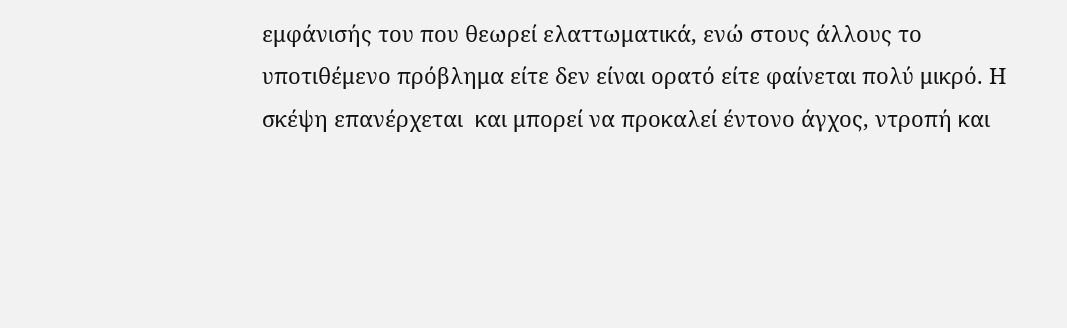εμφάνισής του που θεωρεί ελαττωματικά, ενώ στους άλλους το υποτιθέμενο πρόβλημα είτε δεν είναι ορατό είτε φαίνεται πολύ μικρό. Η σκέψη επανέρχεται  και μπορεί να προκαλεί έντονο άγχος, ντροπή και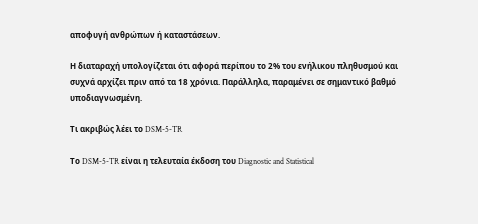αποφυγή ανθρώπων ή καταστάσεων.

Η διαταραχή υπολογίζεται ότι αφορά περίπου το 2% του ενήλικου πληθυσμού και συχνά αρχίζει πριν από τα 18 χρόνια. Παράλληλα, παραμένει σε σημαντικό βαθμό υποδιαγνωσμένη.

Τι ακριβώς λέει το DSM-5-TR

Το DSM-5-TR είναι η τελευταία έκδοση του Diagnostic and Statistical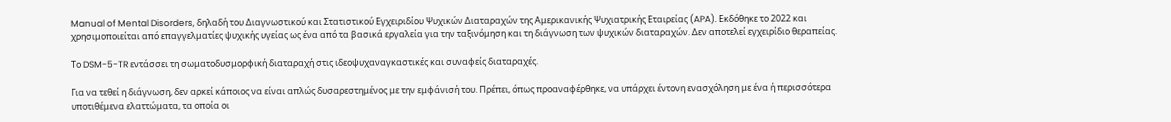Manual of Mental Disorders, δηλαδή του Διαγνωστικού και Στατιστικού Εγχειριδίου Ψυχικών Διαταραχών της Αμερικανικής Ψυχιατρικής Εταιρείας (APA). Εκδόθηκε το 2022 και χρησιμοποιείται από επαγγελματίες ψυχικής υγείας ως ένα από τα βασικά εργαλεία για την ταξινόμηση και τη διάγνωση των ψυχικών διαταραχών. Δεν αποτελεί εγχειρίδιο θεραπείας.

Το DSM-5-TR εντάσσει τη σωματοδυσμορφική διαταραχή στις ιδεοψυχαναγκαστικές και συναφείς διαταραχές.

Για να τεθεί η διάγνωση, δεν αρκεί κάποιος να είναι απλώς δυσαρεστημένος με την εμφάνισή του. Πρέπει, όπως προαναφέρθηκε, να υπάρχει έντονη ενασχόληση με ένα ή περισσότερα υποτιθέμενα ελαττώματα, τα οποία οι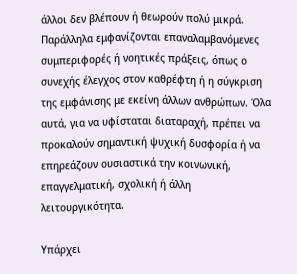άλλοι δεν βλέπουν ή θεωρούν πολύ μικρά. Παράλληλα εμφανίζονται επαναλαμβανόμενες συμπεριφορές ή νοητικές πράξεις, όπως ο συνεχής έλεγχος στον καθρέφτη ή η σύγκριση της εμφάνισης με εκείνη άλλων ανθρώπων. Όλα αυτά, για να υφίσταται διαταραχή, πρέπει να προκαλούν σημαντική ψυχική δυσφορία ή να επηρεάζουν ουσιαστικά την κοινωνική, επαγγελματική, σχολική ή άλλη λειτουργικότητα.

Υπάρχει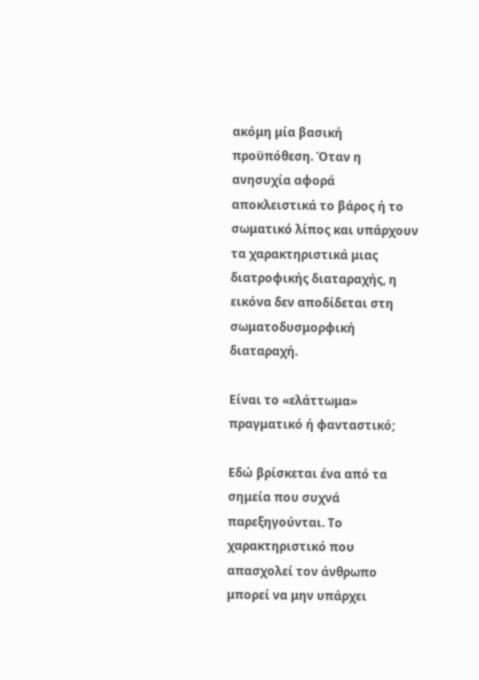ακόμη μία βασική προϋπόθεση. Όταν η ανησυχία αφορά αποκλειστικά το βάρος ή το σωματικό λίπος και υπάρχουν τα χαρακτηριστικά μιας διατροφικής διαταραχής, η εικόνα δεν αποδίδεται στη σωματοδυσμορφική διαταραχή.

Είναι το «ελάττωμα» πραγματικό ή φανταστικό;

Εδώ βρίσκεται ένα από τα σημεία που συχνά παρεξηγούνται. Το χαρακτηριστικό που απασχολεί τον άνθρωπο μπορεί να μην υπάρχει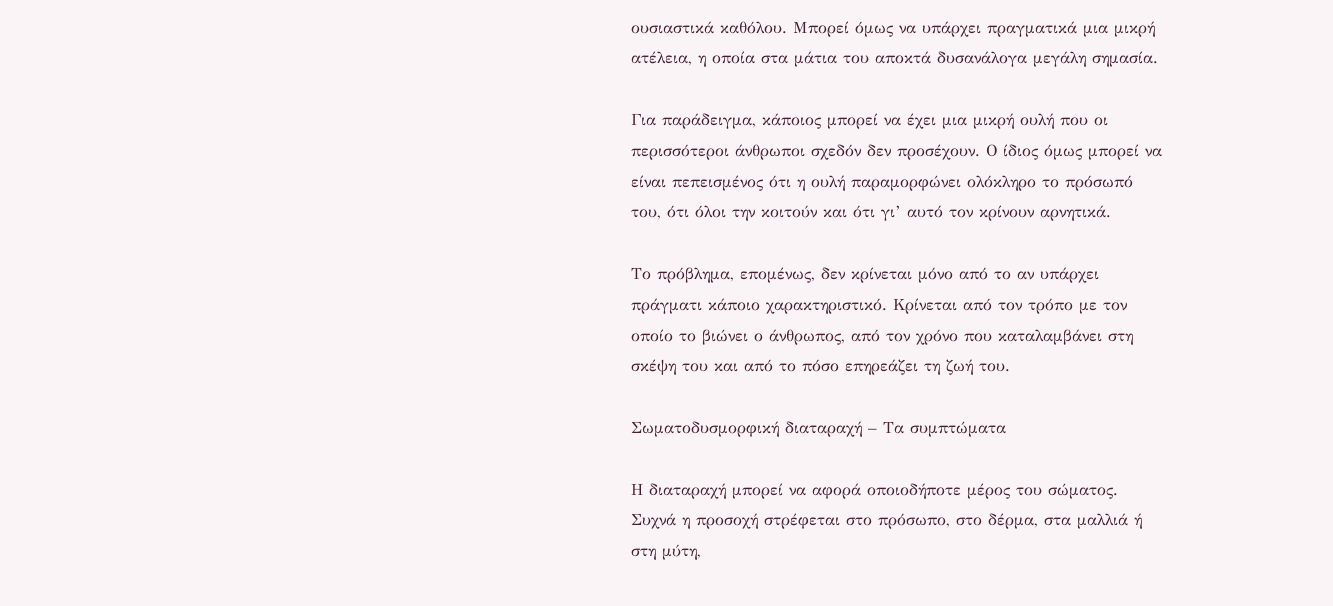ουσιαστικά καθόλου. Μπορεί όμως να υπάρχει πραγματικά μια μικρή ατέλεια, η οποία στα μάτια του αποκτά δυσανάλογα μεγάλη σημασία.

Για παράδειγμα, κάποιος μπορεί να έχει μια μικρή ουλή που οι περισσότεροι άνθρωποι σχεδόν δεν προσέχουν. Ο ίδιος όμως μπορεί να είναι πεπεισμένος ότι η ουλή παραμορφώνει ολόκληρο το πρόσωπό του, ότι όλοι την κοιτούν και ότι γι’ αυτό τον κρίνουν αρνητικά.

Το πρόβλημα, επομένως, δεν κρίνεται μόνο από το αν υπάρχει πράγματι κάποιο χαρακτηριστικό. Κρίνεται από τον τρόπο με τον οποίο το βιώνει ο άνθρωπος, από τον χρόνο που καταλαμβάνει στη σκέψη του και από το πόσο επηρεάζει τη ζωή του.

Σωματοδυσμορφική διαταραχή – Τα συμπτώματα

Η διαταραχή μπορεί να αφορά οποιοδήποτε μέρος του σώματος. Συχνά η προσοχή στρέφεται στο πρόσωπο, στο δέρμα, στα μαλλιά ή στη μύτη,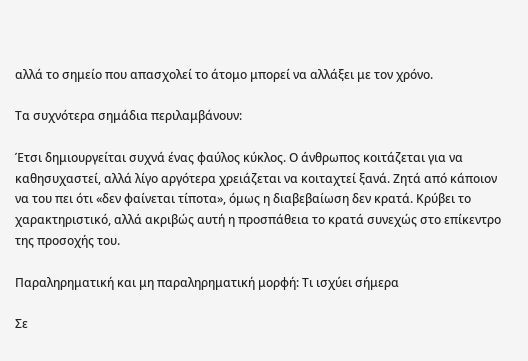αλλά το σημείο που απασχολεί το άτομο μπορεί να αλλάξει με τον χρόνο.

Τα συχνότερα σημάδια περιλαμβάνουν:

Έτσι δημιουργείται συχνά ένας φαύλος κύκλος. Ο άνθρωπος κοιτάζεται για να καθησυχαστεί, αλλά λίγο αργότερα χρειάζεται να κοιταχτεί ξανά. Ζητά από κάποιον να του πει ότι «δεν φαίνεται τίποτα», όμως η διαβεβαίωση δεν κρατά. Κρύβει το χαρακτηριστικό, αλλά ακριβώς αυτή η προσπάθεια το κρατά συνεχώς στο επίκεντρο της προσοχής του.

Παραληρηματική και μη παραληρηματική μορφή: Τι ισχύει σήμερα

Σε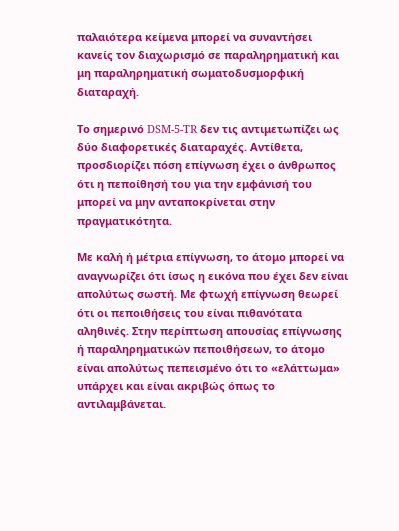παλαιότερα κείμενα μπορεί να συναντήσει κανείς τον διαχωρισμό σε παραληρηματική και μη παραληρηματική σωματοδυσμορφική διαταραχή.

Το σημερινό DSM-5-TR δεν τις αντιμετωπίζει ως δύο διαφορετικές διαταραχές. Αντίθετα, προσδιορίζει πόση επίγνωση έχει ο άνθρωπος ότι η πεποίθησή του για την εμφάνισή του μπορεί να μην ανταποκρίνεται στην πραγματικότητα.

Με καλή ή μέτρια επίγνωση, το άτομο μπορεί να αναγνωρίζει ότι ίσως η εικόνα που έχει δεν είναι απολύτως σωστή. Με φτωχή επίγνωση θεωρεί ότι οι πεποιθήσεις του είναι πιθανότατα αληθινές. Στην περίπτωση απουσίας επίγνωσης ή παραληρηματικών πεποιθήσεων, το άτομο είναι απολύτως πεπεισμένο ότι το «ελάττωμα» υπάρχει και είναι ακριβώς όπως το αντιλαμβάνεται.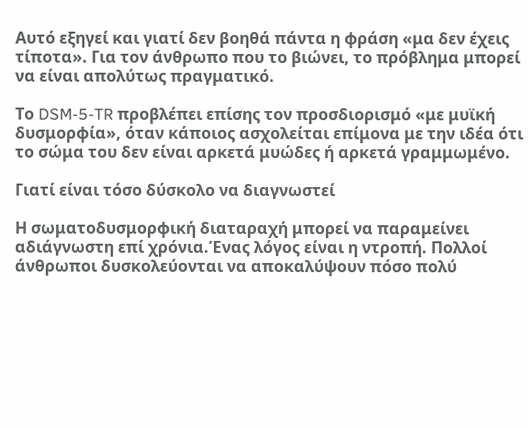Αυτό εξηγεί και γιατί δεν βοηθά πάντα η φράση «μα δεν έχεις τίποτα». Για τον άνθρωπο που το βιώνει, το πρόβλημα μπορεί να είναι απολύτως πραγματικό.

Το DSM-5-TR προβλέπει επίσης τον προσδιορισμό «με μυϊκή δυσμορφία», όταν κάποιος ασχολείται επίμονα με την ιδέα ότι το σώμα του δεν είναι αρκετά μυώδες ή αρκετά γραμμωμένο.

Γιατί είναι τόσο δύσκολο να διαγνωστεί

Η σωματοδυσμορφική διαταραχή μπορεί να παραμείνει αδιάγνωστη επί χρόνια.Ένας λόγος είναι η ντροπή. Πολλοί άνθρωποι δυσκολεύονται να αποκαλύψουν πόσο πολύ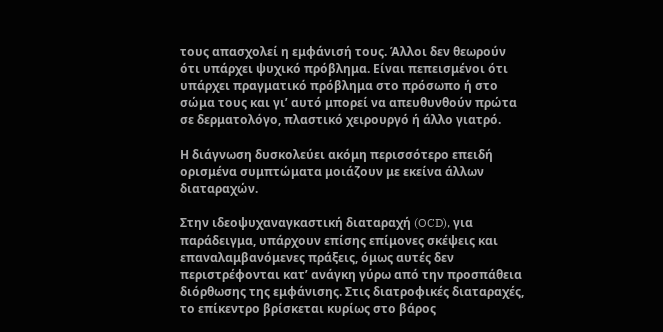τους απασχολεί η εμφάνισή τους. Άλλοι δεν θεωρούν ότι υπάρχει ψυχικό πρόβλημα. Είναι πεπεισμένοι ότι υπάρχει πραγματικό πρόβλημα στο πρόσωπο ή στο σώμα τους και γι’ αυτό μπορεί να απευθυνθούν πρώτα σε δερματολόγο, πλαστικό χειρουργό ή άλλο γιατρό.

Η διάγνωση δυσκολεύει ακόμη περισσότερο επειδή ορισμένα συμπτώματα μοιάζουν με εκείνα άλλων διαταραχών.

Στην ιδεοψυχαναγκαστική διαταραχή (OCD), για παράδειγμα, υπάρχουν επίσης επίμονες σκέψεις και επαναλαμβανόμενες πράξεις, όμως αυτές δεν περιστρέφονται κατ’ ανάγκη γύρω από την προσπάθεια διόρθωσης της εμφάνισης. Στις διατροφικές διαταραχές, το επίκεντρο βρίσκεται κυρίως στο βάρος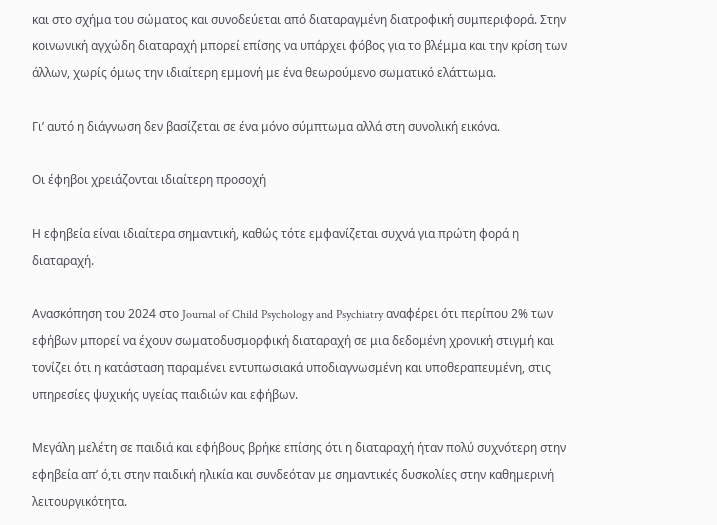και στο σχήμα του σώματος και συνοδεύεται από διαταραγμένη διατροφική συμπεριφορά. Στην κοινωνική αγχώδη διαταραχή μπορεί επίσης να υπάρχει φόβος για το βλέμμα και την κρίση των άλλων, χωρίς όμως την ιδιαίτερη εμμονή με ένα θεωρούμενο σωματικό ελάττωμα.

Γι’ αυτό η διάγνωση δεν βασίζεται σε ένα μόνο σύμπτωμα αλλά στη συνολική εικόνα.

Οι έφηβοι χρειάζονται ιδιαίτερη προσοχή

Η εφηβεία είναι ιδιαίτερα σημαντική, καθώς τότε εμφανίζεται συχνά για πρώτη φορά η διαταραχή.

Ανασκόπηση του 2024 στο Journal of Child Psychology and Psychiatry αναφέρει ότι περίπου 2% των εφήβων μπορεί να έχουν σωματοδυσμορφική διαταραχή σε μια δεδομένη χρονική στιγμή και τονίζει ότι η κατάσταση παραμένει εντυπωσιακά υποδιαγνωσμένη και υποθεραπευμένη, στις υπηρεσίες ψυχικής υγείας παιδιών και εφήβων.

Μεγάλη μελέτη σε παιδιά και εφήβους βρήκε επίσης ότι η διαταραχή ήταν πολύ συχνότερη στην εφηβεία απ’ ό,τι στην παιδική ηλικία και συνδεόταν με σημαντικές δυσκολίες στην καθημερινή λειτουργικότητα.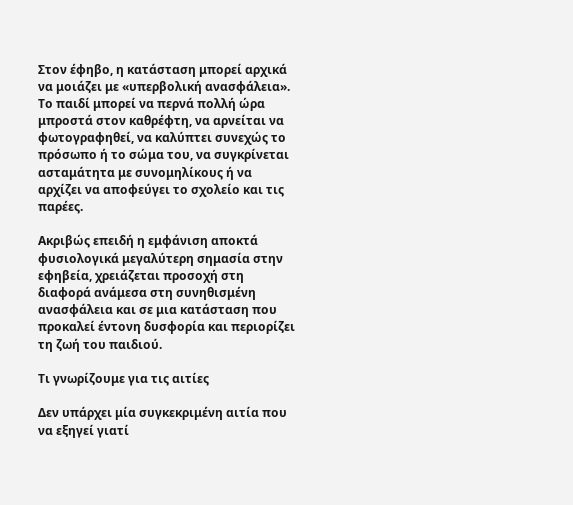Στον έφηβο, η κατάσταση μπορεί αρχικά να μοιάζει με «υπερβολική ανασφάλεια». Το παιδί μπορεί να περνά πολλή ώρα μπροστά στον καθρέφτη, να αρνείται να φωτογραφηθεί, να καλύπτει συνεχώς το πρόσωπο ή το σώμα του, να συγκρίνεται ασταμάτητα με συνομηλίκους ή να αρχίζει να αποφεύγει το σχολείο και τις παρέες.

Ακριβώς επειδή η εμφάνιση αποκτά φυσιολογικά μεγαλύτερη σημασία στην εφηβεία, χρειάζεται προσοχή στη διαφορά ανάμεσα στη συνηθισμένη ανασφάλεια και σε μια κατάσταση που προκαλεί έντονη δυσφορία και περιορίζει τη ζωή του παιδιού.

Τι γνωρίζουμε για τις αιτίες

Δεν υπάρχει μία συγκεκριμένη αιτία που να εξηγεί γιατί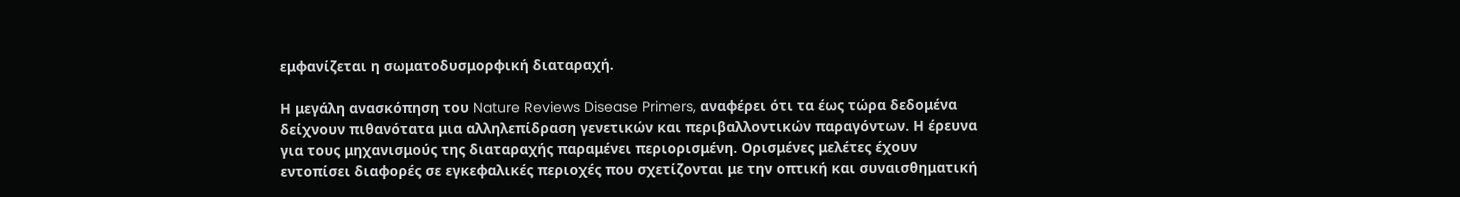εμφανίζεται η σωματοδυσμορφική διαταραχή.

Η μεγάλη ανασκόπηση του Nature Reviews Disease Primers, αναφέρει ότι τα έως τώρα δεδομένα δείχνουν πιθανότατα μια αλληλεπίδραση γενετικών και περιβαλλοντικών παραγόντων. Η έρευνα για τους μηχανισμούς της διαταραχής παραμένει περιορισμένη. Ορισμένες μελέτες έχουν εντοπίσει διαφορές σε εγκεφαλικές περιοχές που σχετίζονται με την οπτική και συναισθηματική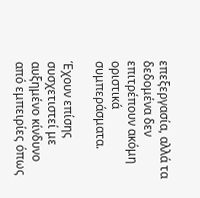επεξεργασία, αλλά τα δεδομένα δεν επιτρέπουν ακόμη οριστικά συμπεράσματα.

Έχουν επίσης συσχετιστεί με αυξημένο κίνδυνο από εμπειρίες όπως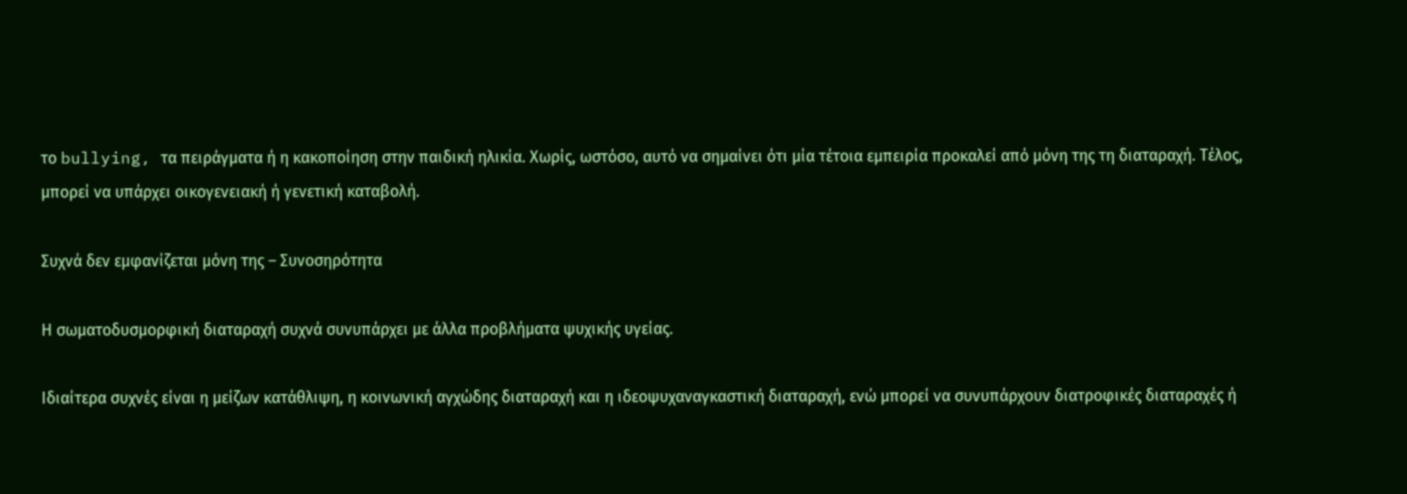το bullying, τα πειράγματα ή η κακοποίηση στην παιδική ηλικία. Χωρίς, ωστόσο, αυτό να σημαίνει ότι μία τέτοια εμπειρία προκαλεί από μόνη της τη διαταραχή. Τέλος, μπορεί να υπάρχει οικογενειακή ή γενετική καταβολή.

Συχνά δεν εμφανίζεται μόνη της – Συνοσηρότητα

Η σωματοδυσμορφική διαταραχή συχνά συνυπάρχει με άλλα προβλήματα ψυχικής υγείας.

Ιδιαίτερα συχνές είναι η μείζων κατάθλιψη, η κοινωνική αγχώδης διαταραχή και η ιδεοψυχαναγκαστική διαταραχή, ενώ μπορεί να συνυπάρχουν διατροφικές διαταραχές ή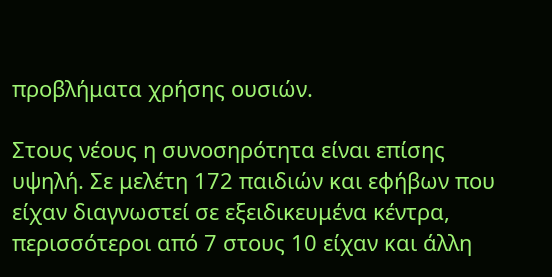προβλήματα χρήσης ουσιών.

Στους νέους η συνοσηρότητα είναι επίσης υψηλή. Σε μελέτη 172 παιδιών και εφήβων που είχαν διαγνωστεί σε εξειδικευμένα κέντρα, περισσότεροι από 7 στους 10 είχαν και άλλη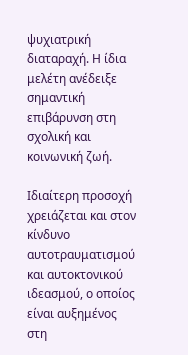ψυχιατρική διαταραχή. Η ίδια μελέτη ανέδειξε σημαντική επιβάρυνση στη σχολική και κοινωνική ζωή.

Ιδιαίτερη προσοχή χρειάζεται και στον κίνδυνο αυτοτραυματισμού και αυτοκτονικού ιδεασμού, ο οποίος είναι αυξημένος στη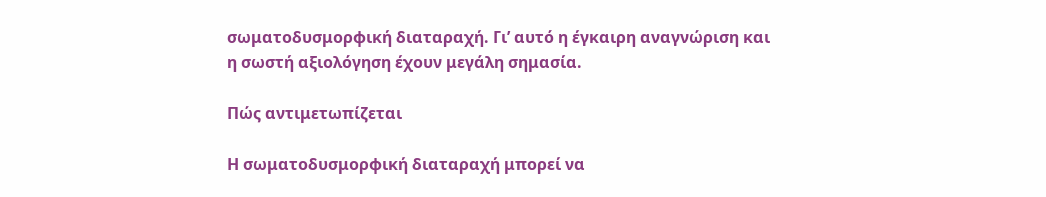σωματοδυσμορφική διαταραχή. Γι’ αυτό η έγκαιρη αναγνώριση και η σωστή αξιολόγηση έχουν μεγάλη σημασία.

Πώς αντιμετωπίζεται

Η σωματοδυσμορφική διαταραχή μπορεί να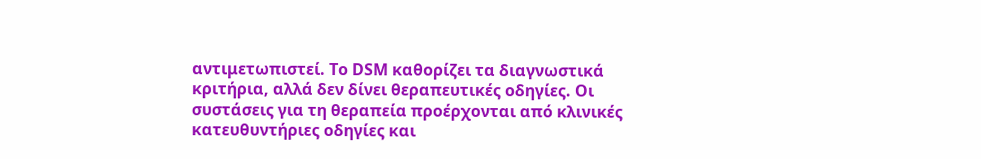αντιμετωπιστεί. Το DSM καθορίζει τα διαγνωστικά κριτήρια, αλλά δεν δίνει θεραπευτικές οδηγίες. Οι συστάσεις για τη θεραπεία προέρχονται από κλινικές κατευθυντήριες οδηγίες και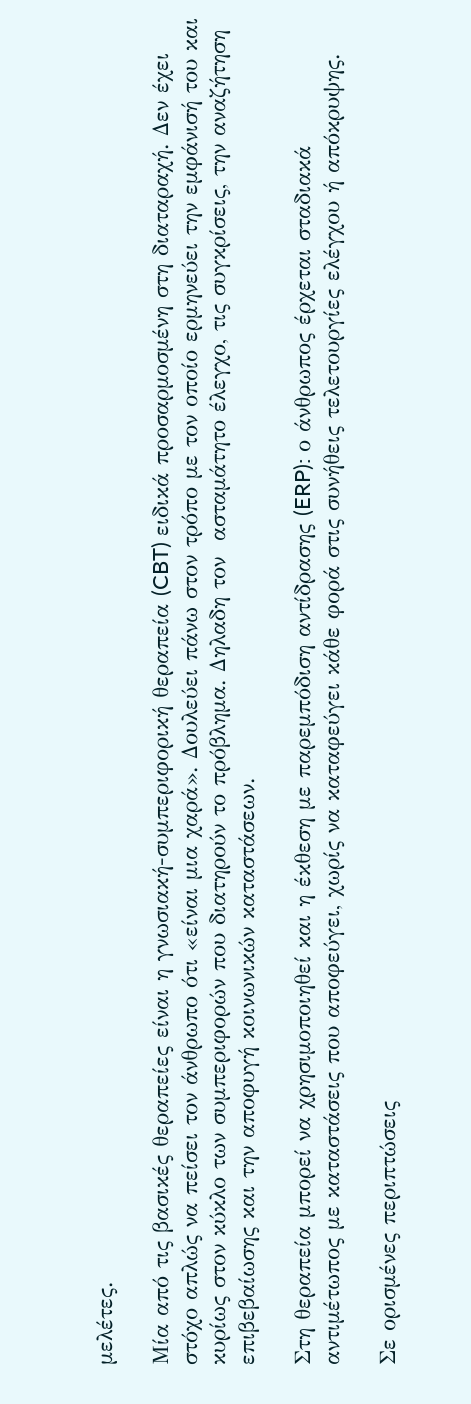μελέτες.

Μία από τις βασικές θεραπείες είναι η γνωσιακή-συμπεριφορική θεραπεία (CBT) ειδικά προσαρμοσμένη στη διαταραχή. Δεν έχει στόχο απλώς να πείσει τον άνθρωπο ότι «είναι μια χαρά». Δουλεύει πάνω στον τρόπο με τον οποίο ερμηνεύει την εμφάνισή του και κυρίως στον κύκλο των συμπεριφορών που διατηρούν το πρόβλημα. Δηλαδη τον  ασταμάτητο έλεγχο, τις συγκρίσεις, την αναζήτηση επιβεβαίωσης και την αποφυγή κοινωνικών καταστάσεων.

Στη θεραπεία μπορεί να χρησιμοποιηθεί και η έκθεση με παρεμπόδιση αντίδρασης (ERP): ο άνθρωπος έρχεται σταδιακά αντιμέτωπος με καταστάσεις που αποφεύγει, χωρίς να καταφεύγει κάθε φορά στις συνήθεις τελετουργίες ελέγχου ή απόκρυψης.

Σε ορισμένες περιπτώσεις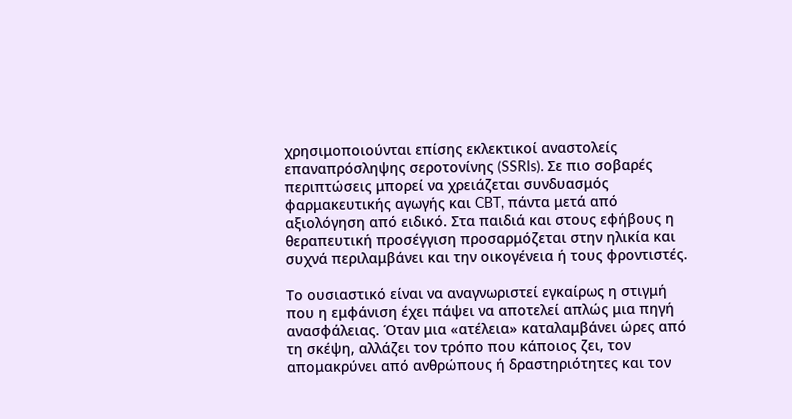χρησιμοποιούνται επίσης εκλεκτικοί αναστολείς επαναπρόσληψης σεροτονίνης (SSRIs). Σε πιο σοβαρές περιπτώσεις μπορεί να χρειάζεται συνδυασμός φαρμακευτικής αγωγής και CBT, πάντα μετά από αξιολόγηση από ειδικό. Στα παιδιά και στους εφήβους η θεραπευτική προσέγγιση προσαρμόζεται στην ηλικία και συχνά περιλαμβάνει και την οικογένεια ή τους φροντιστές.

Το ουσιαστικό είναι να αναγνωριστεί εγκαίρως η στιγμή που η εμφάνιση έχει πάψει να αποτελεί απλώς μια πηγή ανασφάλειας. Όταν μια «ατέλεια» καταλαμβάνει ώρες από τη σκέψη, αλλάζει τον τρόπο που κάποιος ζει, τον απομακρύνει από ανθρώπους ή δραστηριότητες και τον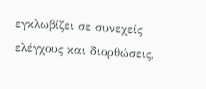εγκλωβίζει σε συνεχείς ελέγχους και διορθώσεις,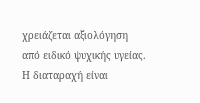χρειάζεται αξιολόγηση από ειδικό ψυχικής υγείας. Η διαταραχή είναι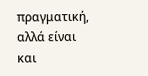πραγματική, αλλά είναι και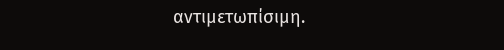αντιμετωπίσιμη.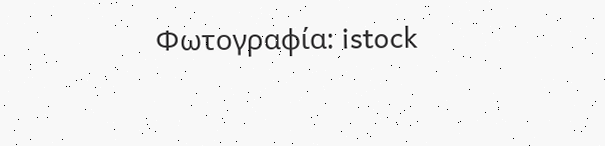Φωτογραφία: istock